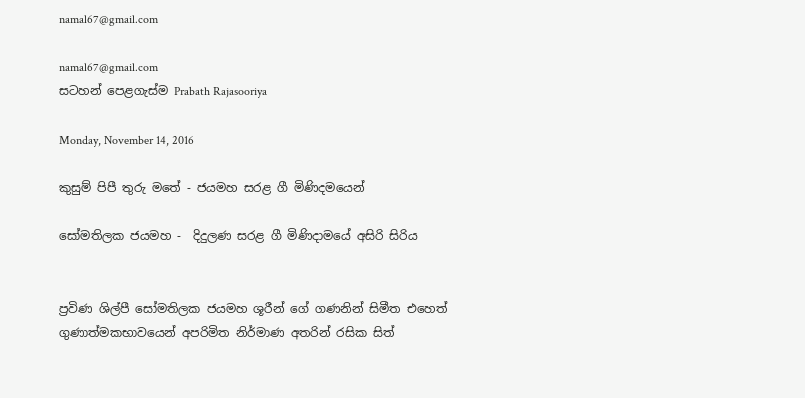namal67@gmail.com

namal67@gmail.com
සටහන් පෙළගැස්ම‍ Prabath Rajasooriya

Monday, November 14, 2016

කුසුම් පිපී තුරු මතේ - ජයමහ සරළ ගී මිණිදමයෙන්

සෝමතිලක ජයමහ -  දිදුලණ සරළ ගී මිණිදාම‍යේ අසිරි සිරිය


ප්‍රවිණ ශිල්පී සෝමතිලක ජයමහ ශූරීන් ගේ ගණනින් සිමීත එහෙත් ගුණාත්මකභාවයෙන් අපරිමිත නිර්මාණ අතරින් රසික සිත්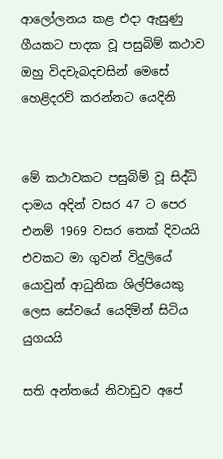ආලෝලනය කළ එදා ඇසුණු ගීයකට පාදක වූ පසුබිම් කථාව ඔහු විදචැබදචසින් මෙසේ හෙළිදරව් කරන්නට යෙදිනි


මේ කථාවකට පසුබිම් වූ සිද්ධි දාමය අදින් වසර 47 ට පෙර එනම් 1969 වසර තෙක්‌ දිවයයි එවකට මා ගුවන් විදුලියේ යොවුන් ආධුනික ශිල්පියෙකු ලෙස සේවයේ යෙදිමින් සිටිය යුගයයි

සති අන්තයේ නිවාඩුව අපේ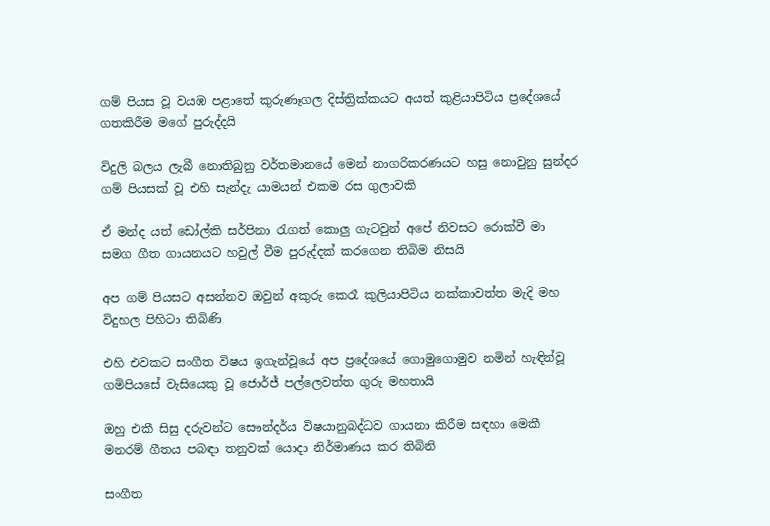ගම් පියස වූ වයඹ පළාතේ කුරුණෑගල දිස්‌ත්‍රික්‌කයට අයත් කුළියාපිටිය ප්‍රදේශයේ ගතකිරීම මගේ පුරුද්දයි

විදුලි බලය ලැබී නොතිබුනු වර්තමානයේ මෙන් නාගරිකරණයට හසු නොවුනු සුන්දර ගම් පියසක්‌ වූ එහි සැන්දැ යාමයන් එකම රස ගුලාවකි

ඒ මන්ද යත් ඩෝල්කි සර්පිනා රැගත් කොලු ගැටවුන් අපේ නිවසට රොක්‌වී මා සමග ගීත ගායනයට හවුල් වීම පුරුද්දක්‌ කරගෙන තිබිම නිසයි

අප ගම් පියසට අසන්නව ඔවුන් අකුරු කෙරෑ කුලියාපිටිය නක්‌කාවත්ත මැදි මහ විදුහල පිහිටා තිබිණි

එහි එවකට සංගීත විෂය ඉගැන්වූයේ අප ප්‍රදේශයේ ගොමුගොමුව නමින් හැඳින්වූ ගමිපියසේ වැසියෙකු වූ ජොර්ජ් පල්ලෙවත්ත ගුරු මහතායි

ඔහු එකී සිසු දරුවන්ට සෞන්දර්ය විෂයානුබද්ධව ගායනා කිරීම සඳහා මෙකී මනරම් ගීතය පබඳා තනුවක්‌ යොදා නිර්මාණය කර තිබිනි

සංගීත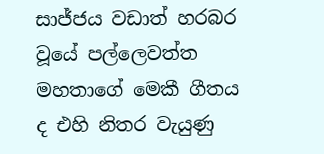සාජ්ජය වඩාත් හරබර වූයේ පල්ලෙවත්ත මහතාගේ මෙකී ගීතය ද එහි නිතර වැයුණු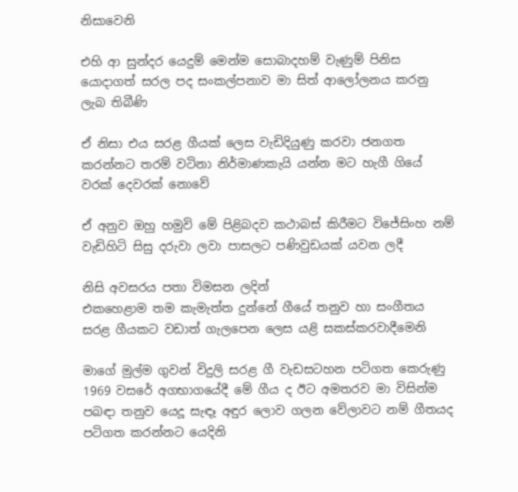නිසාවෙනි

එහි ආ සුන්දර යෙදුම් මෙන්ම සොබාදහම් වැණුම් පිනිස යොදාගත් සරල පද සංකල්පනාව මා සිත් ආලෝලනය කරනු ලැබ තිබීණි

ඒ නිසා එය සරළ ගීයක්‌ ලෙස වැඩිදියුණු කරවා ජනගත කරන්නට තරම් වටිනා නිර්මාණකැයි යන්න මට හැගී ගියේ වරක්‌ දෙවරක්‌ නොවේ

ඒ අනුව ඔහු හමුවි මේ පිළිබදව කථාබස් කිරීමට විජේසිංහ නම් වැඩිහිටි සිසු දරුවා ලවා පාසලට පණිවුඩයක්‌ යවන ලදී

නිසි අවසරය පතා විමසන ලදින්
එකහෙළාම තම කැමැත්ත දුන්නේ ගීයේ තනුව හා සංගීතය සරළ ගීයකට වඩාත් ගැලපෙන ලෙස යළි සකස්‌කරවාදීමෙනි

මාගේ මුල්ම ගුවන් විදුලි සරළ ගී වැඩසටහන පටිගත කෙරුණු 1969 වසරේ අගභාගයේදී මේ ගීය ද ඊට අමතරව මා විසින්ම පබඳා තනුව යෙදූ සැඳෑ අඳුර ලොව ගලන වේලාවට නම් ගීතයද පටිගත කරන්නට යෙදිනි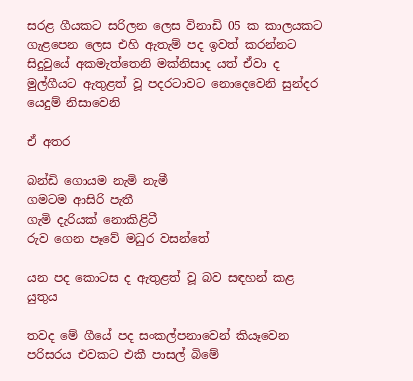සරළ ගීයකට සරිලන ලෙස විනාඩි 05 ක කාලයකට ගැළපෙන ලෙස එහි ඇතැම් පද ඉවත් කරන්නට සිදුවුයේ අකමැත්තෙනි මක්‌නිසාද යත් ඒවා ද මුල්ගීයට ඇතුළත් වූ පදරටාවට නොදෙවෙනි සුන්දර යෙදුම් නිසාවෙනි

ඒ අතර

බන්ඩි ගොයම නැමි නැමී
ගමටම ආසිරි පැතී
ගැමි දැරියක්‌ නොකිළිටී
රුව ගෙන පෑවේ මධුර වසන්තේ

යන පද කොටස ද ඇතුළත් වූ බව සඳහන් කළ යුතුය

තවද මේ ගීයේ පද සංකල්පනාවෙන් කියෑවෙන පරිසරය එවකට එකී පාසල් බිමේ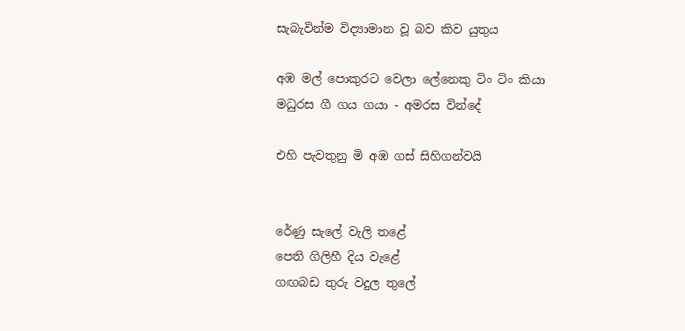සැබැවින්ම විද්‍යාමාන වූ බව කිව යුතුය

අඹ මල් පොකුරට වෙලා ලේනෙකු ටිං ටිං කියා
මධුරස ගී ගය ගයා - අමරස වින්දේ

එහි පැවතුනු මි අඹ ගස්‌ සිහිගන්වයි


රේණු සැලේ වැලි තළේ
පෙති ගිලිහී දිය වැළේ
ගඟබඩ තුරු වදුල තුලේ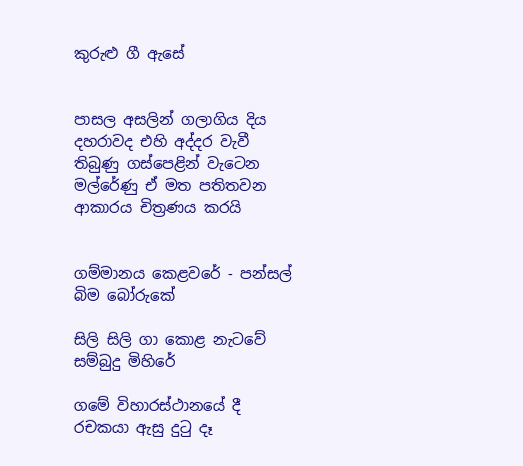කුරුළු ගී ඇසේ


පාසල අසලින් ගලාගිය දිය දහරාවද එහි අද්දර වැවී තිබුණු ගස්‌පෙළින් වැටෙන මල්රේණු ඒ මත පතිතවන ආකාරය චිත්‍රණය කරයි


ගම්මානය කෙළවරේ - පන්සල් බිම බෝරුකේ

සිලි සිලි ගා කොළ නැටවේ සම්බුදු මිහිරේ

ගමේ විහාරස්ථානයේ දී රචකයා ‍ඇසු දුටු දෑ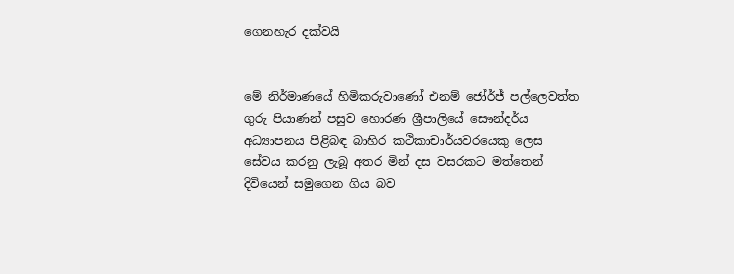ගෙනහැර දක්වයි


මේ නිර්මාණයේ හිමිකරුවාණෝ එනම් ජෝර්ජ් පල්ලෙවත්ත ගුරු පියාණන් පසුව හොරණ ශ්‍රීපාලියේ සෞන්දර්ය අධ්‍යාපනය පිළිබඳ බාහිර කථිකාචාර්යවරයෙකු ලෙස සේවය කරනු ලැබූ අතර මින් දස වසරකට මත්තෙන් දිවියෙන් සමුගෙන ගිය බව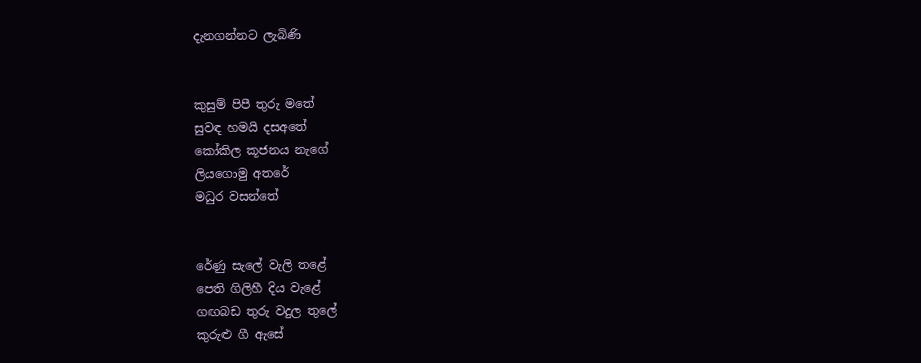දැනගන්නට ලැබිණි


කුසුම් පිපී තුරු මතේ
සුවඳ හමයි දසඅතේ
කෝකිල කූජනය නැගේ
ලියගොමු අතරේ
මධුර වසන්තේ


රේණු සැලේ වැලි තළේ
පෙති ගිලිහී දිය වැළේ
ගඟබඩ තුරු වදුල තුලේ
කුරුළු ගී ඇසේ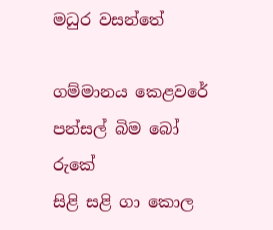මධුර වසන්තේ

ගම්මානය කෙළවරේ
පන්සල් බිම බෝ රුකේ
සිළි සළි ගා කොල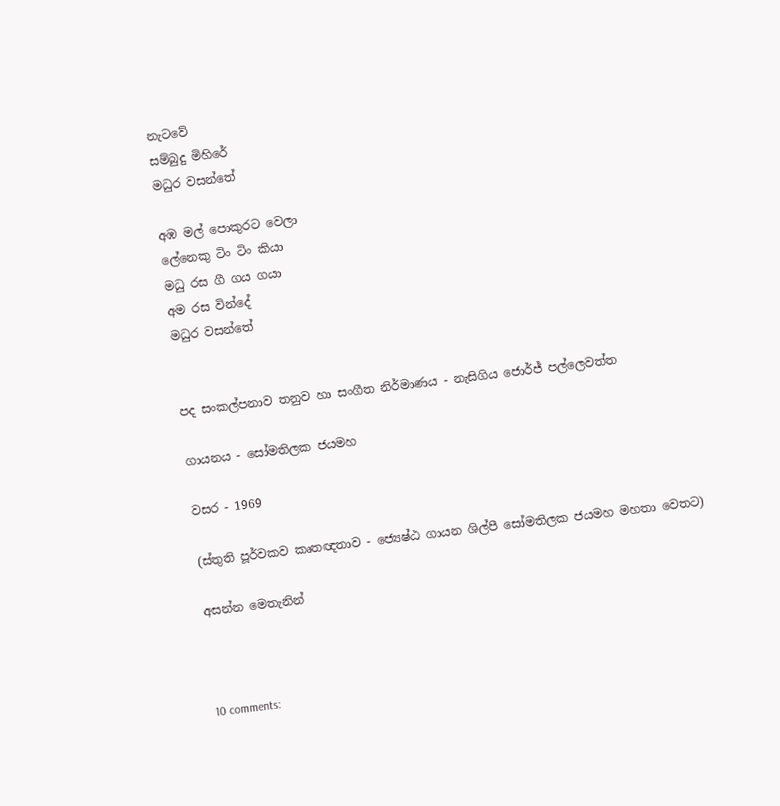නැටවේ
සම්බුදු මිහිරේ
මධුර වසන්තේ

අඹ මල් පොකුරට වෙලා
ලේනෙකු ටිං ටිං කියා
මධු රස ගී ගය ගයා
අම රස වින්දේ
මධුර වසන්තේ


පද සංකල්පනාව තනුව හා සංගීත නිර්මාණය - නැසිගිය ජොර්ජ් පල්ලෙවත්ත

ගායනය - සෝමතිලක ජයමහ

වසර - 1969

(ස්තුති පූර්වකව කෘතඥතාව - ජ්‍යෙෂ්ඨ ගායන ශිල්පී සෝමතිලක ජයමහ මහතා වෙතට)

අසන්න මෙතැනින්



10 comments: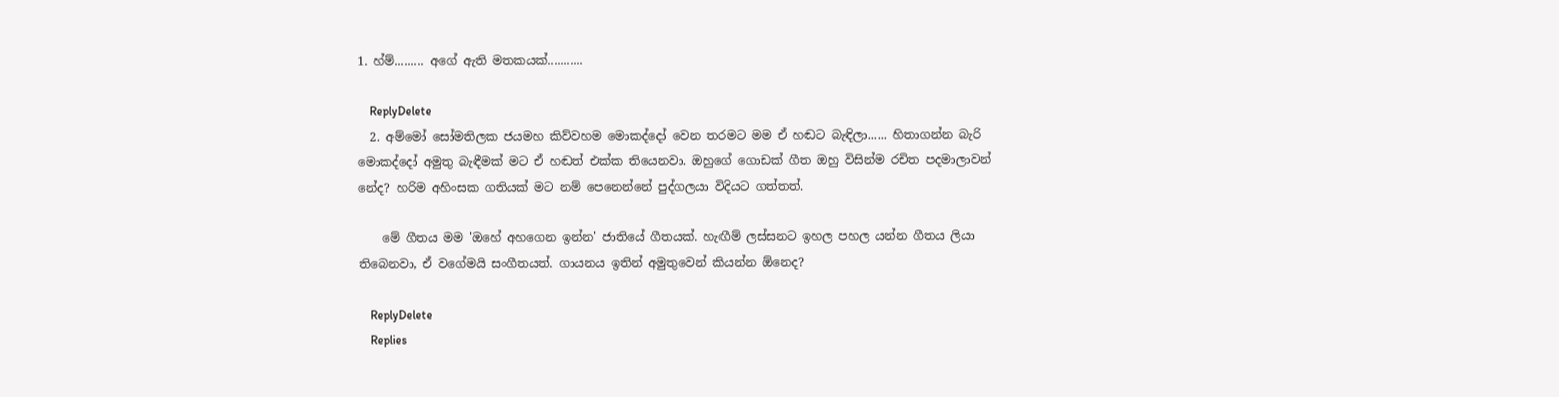1. හ්ම්......... අගේ ඇති මතකයක්...........

    ReplyDelete
  2. අම්මෝ සෝමතිලක ජයමහ කිව්වහම මොකද්දෝ වෙන තරමට මම ඒ හඬට බැඳිලා...... හිතාගන්න බැරි මොකද්දෝ අමුතු බැඳීමක් මට ඒ හඬත් එක්ක තියෙනවා. ඔහුගේ ගොඩක් ගීත ඔහු විසින්ම රචිත පදමාලාවන් නේද? හරිම අහිංසක ගතියක් මට නම් පෙනෙන්නේ පුද්ගලයා විදියට ගත්තත්.

    මේ ගීතය මම 'ඔහේ අහගෙන ඉන්න' ජාතියේ ගීතයක්. හැඟීම් ලස්සනට ඉහල පහල යන්න ගීතය ලියා තිබෙනවා, ඒ වගේමයි සංගීතයත්. ගායනය ඉතින් අමුතුවෙන් කියන්න ඕනෙද?

    ReplyDelete
    Replies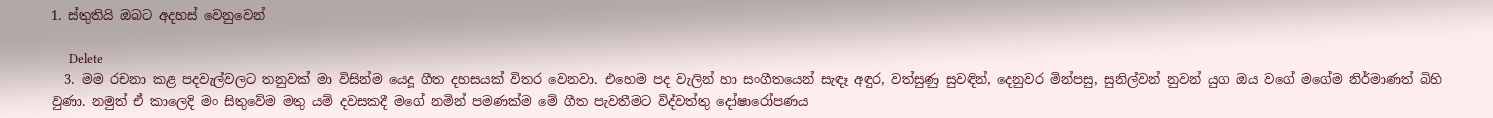1. ස්තුතියි ඔබට අදහස් වෙනුවෙන්

      Delete
  3. මම රචනා කළ පදවැල්වලට තනුවක් මා විසින්ම යෙදූ ගීත දහසයක් විතර වෙනවා. එහෙම පද වැලින් හා සංගීතයෙන් සැඳෑ අඳුර, වත්සුණු සුවඳින්, දෙනුවර මින්පසු, සුනිල්වන් නුවන් යුග ඔය වගේ මගේම නිර්මාණත් බිහි වුණා. නමුත් ඒ කාලෙදි මං සිතුවේම මතු යම් දවසකදී මගේ නමින් පමණක්ම මේ ගීත පැවතීමට විද්වත්තු දෝෂාරෝපණය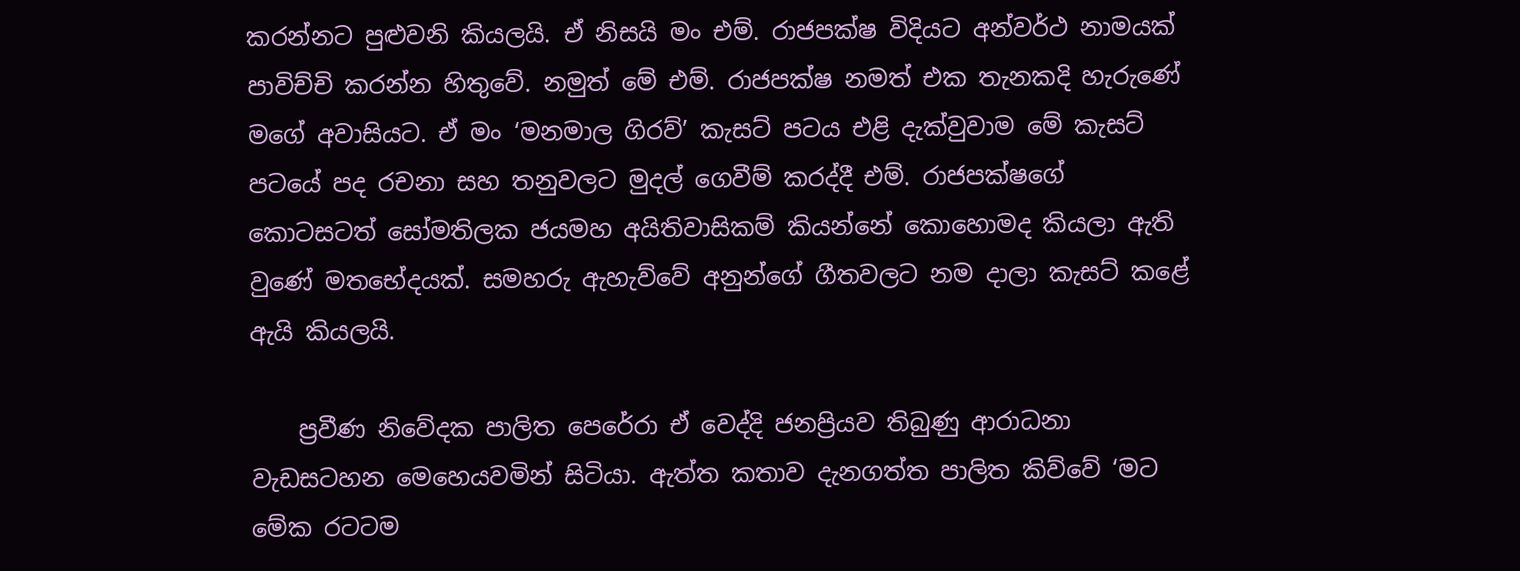කරන්නට පුළුවනි කියලයි. ඒ නිසයි මං එම්. රාජපක්ෂ විදියට අන්වර්ථ නාමයක් පාවිච්චි කරන්න හිතුවේ. නමුත් මේ එම්. රාජපක්ෂ නමත් එක තැනකදි හැරුණේ මගේ අවාසියට. ඒ මං ‘මනමාල ගිරව්’ කැසට් පටය එළි දැක්වුවාම මේ කැසට් පටයේ පද රචනා සහ තනුවලට මුදල් ගෙවීම් කරද්දී එම්. රාජපක්ෂගේ කොටසටත් සෝමතිලක ජයමහ අයිතිවාසිකම් කියන්නේ කොහොමද කියලා ඇති වුණේ මතභේදයක්. සමහරු ඇහැව්වේ අනුන්ගේ ගීතවලට නම දාලා කැසට් කළේ ඇයි කියලයි.

    ප්‍රවීණ නිවේදක පාලිත පෙරේරා ඒ වෙද්දි ජනප්‍රියව තිබුණු ආරාධනා වැඩසටහන මෙහෙයවමින් සිටියා. ඇත්ත කතාව දැනගත්ත පාලිත කිව්වේ ‘මට මේක රටටම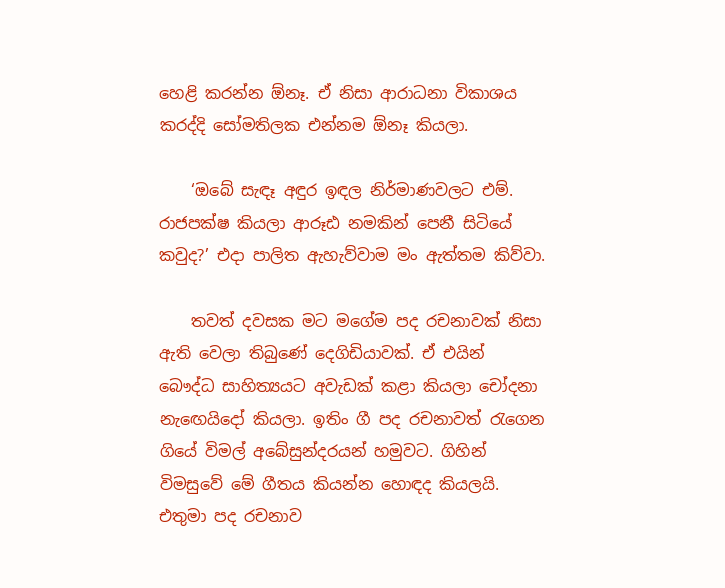හෙළි කරන්න ඕනෑ. ඒ නිසා ආරාධනා විකාශය කරද්දි සෝමතිලක එන්නම ඕනෑ කියලා.

    ‘ඔබේ සැඳෑ අඳුර ඉඳල නිර්මාණවලට එම්. රාජපක්ෂ කියලා ආරූඪ නමකින් පෙනී සිටියේ කවුද?’ එදා පාලිත ඇහැව්වාම මං ඇත්තම කිව්වා.

    තවත් දවසක මට මගේම පද රචනාවක් නිසා ඇති වෙලා තිබුණේ දෙගිඩියාවක්. ඒ එයින් බෞද්ධ සාහිත්‍යයට අවැඩක් කළා කියලා චෝදනා නැඟෙයිදෝ කියලා. ඉතිං ගී පද රචනාවත් රැගෙන ගියේ විමල් අබේසුන්දරයන් හමුවට. ගිහින් විමසුවේ මේ ගීතය කියන්න හොඳද කියලයි. එතුමා පද රචනාව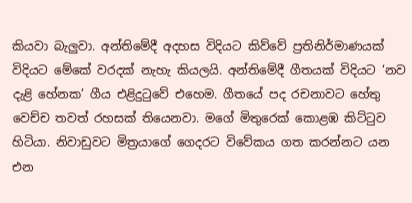කියවා බැලුවා. අන්තිමේදී අදහස විදියට කිව්වේ ප්‍රතිනිර්මාණයක් විදියට මේකේ වරදක් නැහැ කියලයි. අන්තිමේදී ගීතයක් විදියට ‘නව දැළි හේනක’ ගීය එළිදුටුවේ එහෙම. ගීතයේ පද රචනාවට හේතු වෙච්ච තවත් රහසක් තියෙනවා. මගේ මිතුරෙක් කොළඹ කිට්ටුව හිටියා. නිවාඩුවට මිත්‍රයාගේ ගෙදරට විවේකය ගත කරන්නට යන එන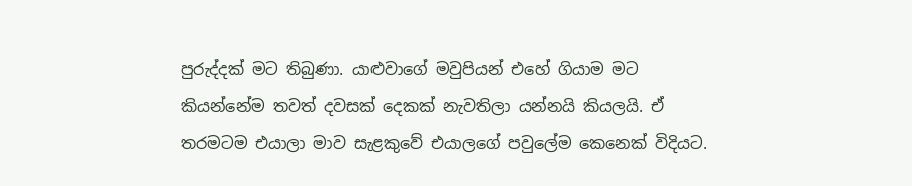පුරුද්දක් මට තිබුණා. යාළුවාගේ මවුපියන් එහේ ගියාම මට කියන්නේම තවත් දවසක් දෙකක් නැවතිලා යන්නයි කියලයි. ඒ තරමටම එයාලා මාව සැළකුවේ එයාලගේ පවුලේම කෙනෙක් විදියට.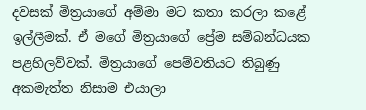දවසක් මිත්‍රයාගේ අම්මා මට කතා කරලා කළේ ඉල්ලීමක්. ඒ මගේ මිත්‍රයාගේ ප්‍රේම සම්බන්ධයක පළහිලව්වක්. මිත්‍රයාගේ පෙම්වතියට තිබුණු අකමැත්ත නිසාම එයාලා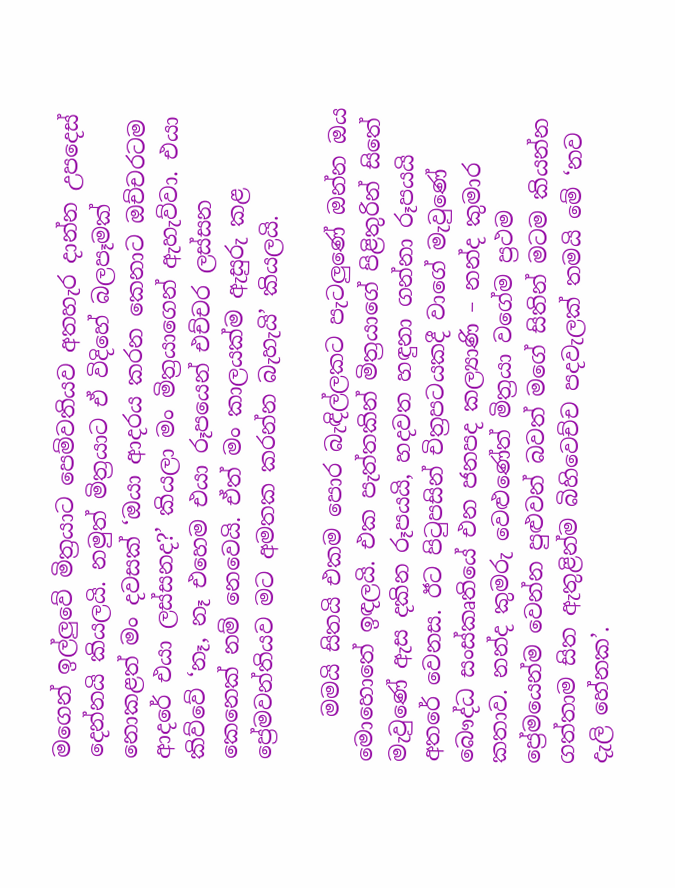මගෙන් ඉල්ලුවේ මිත්‍රයාට පෙම්වතියව අතහැර දාන්න උපදෙස් දෙන්නයි කියලයි. නමුත් මිත්‍රයාට ඒ විදිහේ බලපෑමක් නොකළත් මං දවසක් ‘ඔයා ආදරය කරන කෙනාට ඔච්චරටම ආදරේ එයා ලස්සනද?’ කියලා මං මිත්‍රයාගෙන් ඇහැව්වා. එයා කිව්වේ ‘නෑ, නෑ එහෙම එයා රූපයෙන් එච්චර ලස්සන කෙනෙක් නම් නෙවෙයි. ඒත් මං කාලයක්ම ඇසුරු කළ ප්‍රේමවන්තියව මට අමතක කරන්න බැහැයි’ කියලයි.

    මමයි සිතයි එකම පොර බැඳිල්ලකට පැටලුණේ ඔන්න ඔය මොහොතේ ඉඳලයි. එක පැත්තකින් මිත්‍රයාගේ පිළිතුරින් සිතේ මැවුණේ ඇස දකින රූපයයි, හදවත හඳුනා ගන්නා රූපයයි අතරේ වෙනස. ඊට පිටුපසින් චිත්‍රපටයකදී වාගේ මැවුණේ බෞද්ධ සංස්කෘතියේ එන ජනපද කල්‍යාණි – නන්ද කුමාර කතාව. නන්ද කුමරු වෙළුණේත් මිත්‍රයා වගේම ප්‍රථම ප්‍රේමයෙන්ම වෙන්න පුළුවන් බවත් මගේ සිතින් මටම කියන්න ගත්තාම සිත ඇතුළින්ම බිහිවෙච්ච පදවැලක් තමයි මේ ‘නව දැලි හේනක’.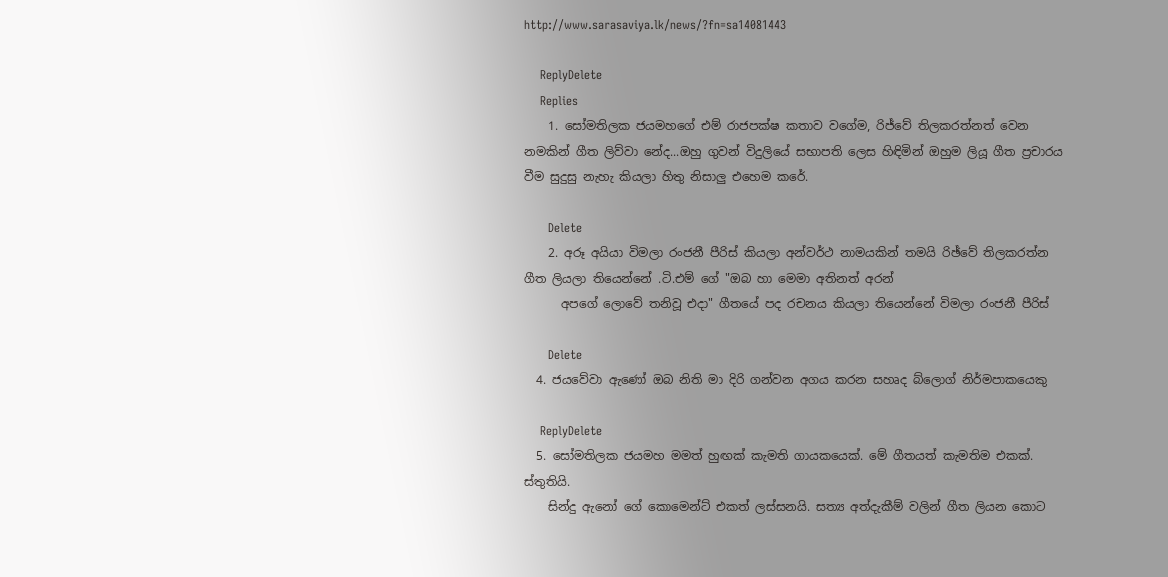http://www.sarasaviya.lk/news/?fn=sa14081443

    ReplyDelete
    Replies
    1. සෝමතිලක ජයමහගේ එම් රාජපක්ෂ කතාව වගේම, රිජ්වේ තිලකරත්නත් වෙන නමකින් ගීත ලිව්වා නේද...ඔහු ගුවන් විදුලියේ සභාපති ලෙස හිඳිමින් ඔහුම ලියූ ගීත ප්‍රචාරය වීම සුදුසු නැහැ කියලා හිතු නිසාලු එහෙම කරේ.

      Delete
    2. අරූ අයියා විමලා රංජනී පීරිස්‌ කියලා අන්වර්ථ නාමයකින් තමයි රිඡ්වේ තිලකරත්න ගීත ලියලා තියෙන්නේ .ටි.එම් ගේ "ඔබ හා මෙමා අතිනත් අරන්
      අපගේ ලොවේ තනිවූ එදා" ගීතයේ පද රචනය කියලා තියෙන්නේ විමලා රංජනී පීරිස්‌

      Delete
  4. ජයවේවා ඇණෝ ඔබ නිති මා දිරි ගන්වන අගය කරන සහෘද බ්ලොග් නිර්මපාකයෙකු

    ReplyDelete
  5. සෝමතිලක ජයමහ මමත් හුඟක් කැමති ගායකයෙක්. මේ ගීතයත් කැමතිම එකක්. ස්තුතියි.
    සින්දු ඇනෝ ගේ කොමෙන්ට් එකත් ලස්සනයි. සත්‍ය අත්දැකීම් වලින් ගීත ලියන කොට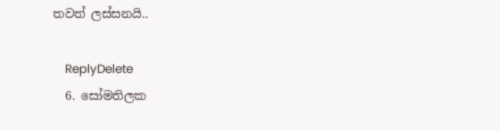තවත් ලස්සනයි..

    ReplyDelete
  6. සෝමතිලක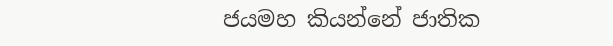ජයමහ කියන්නේ ජාතික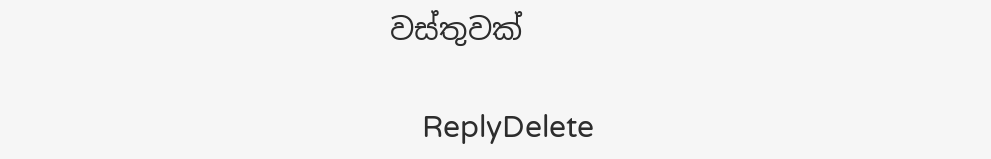වස්තුවක්

    ReplyDelete